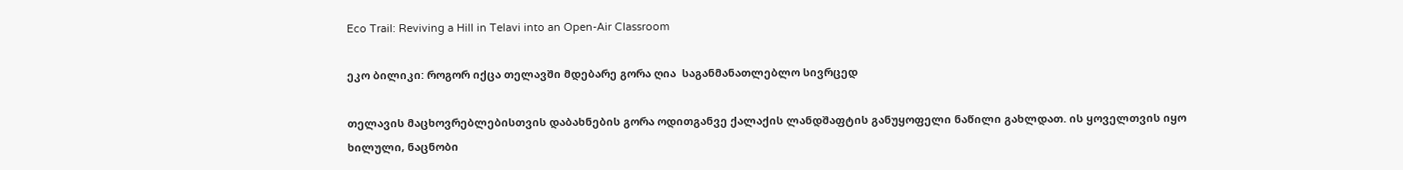Eco Trail: Reviving a Hill in Telavi into an Open-Air Classroom

ეკო ბილიკი: როგორ იქცა თელავში მდებარე გორა ღია  საგანმანათლებლო სივრცედ

თელავის მაცხოვრებლებისთვის დაბახნების გორა ოდითგანვე ქალაქის ლანდშაფტის განუყოფელი ნაწილი გახლდათ. ის ყოველთვის იყო ხილული, ნაცნობი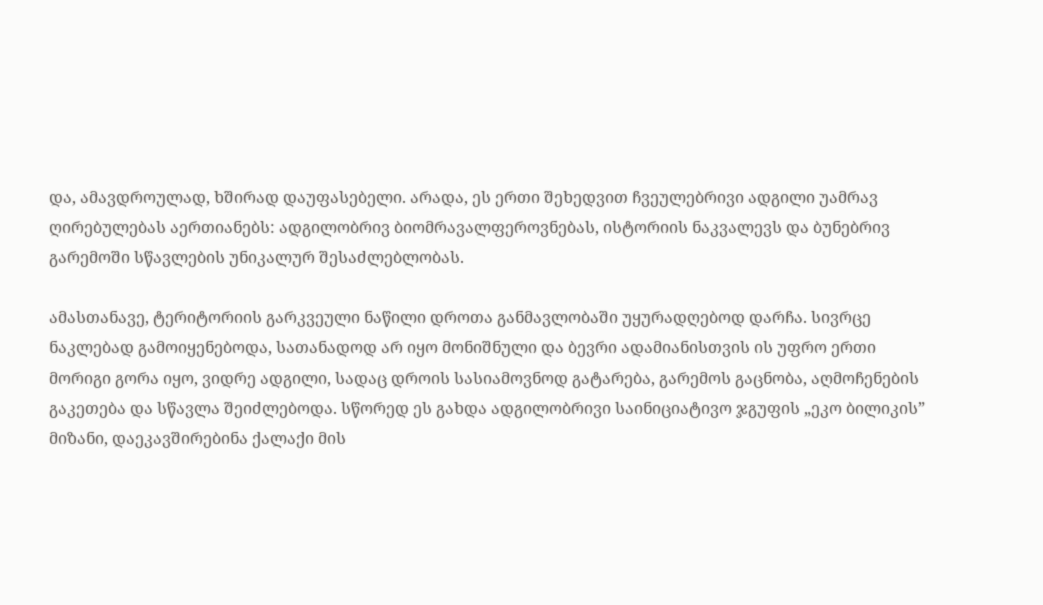და, ამავდროულად, ხშირად დაუფასებელი. არადა, ეს ერთი შეხედვით ჩვეულებრივი ადგილი უამრავ ღირებულებას აერთიანებს: ადგილობრივ ბიომრავალფეროვნებას, ისტორიის ნაკვალევს და ბუნებრივ გარემოში სწავლების უნიკალურ შესაძლებლობას.

ამასთანავე, ტერიტორიის გარკვეული ნაწილი დროთა განმავლობაში უყურადღებოდ დარჩა. სივრცე ნაკლებად გამოიყენებოდა, სათანადოდ არ იყო მონიშნული და ბევრი ადამიანისთვის ის უფრო ერთი მორიგი გორა იყო, ვიდრე ადგილი, სადაც დროის სასიამოვნოდ გატარება, გარემოს გაცნობა, აღმოჩენების გაკეთება და სწავლა შეიძლებოდა. სწორედ ეს გახდა ადგილობრივი საინიციატივო ჯგუფის „ეკო ბილიკის” მიზანი, დაეკავშირებინა ქალაქი მის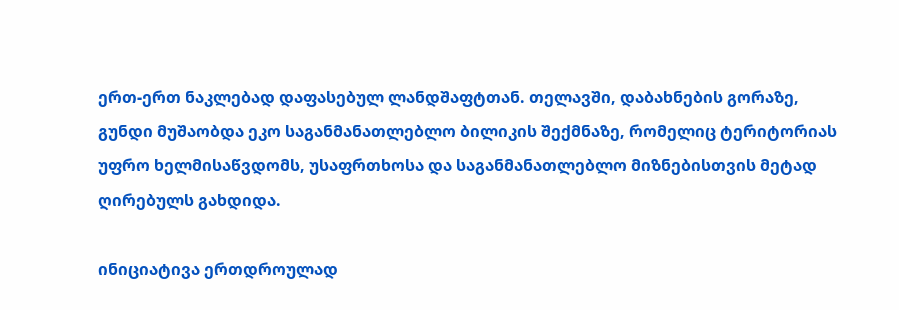ერთ-ერთ ნაკლებად დაფასებულ ლანდშაფტთან. თელავში, დაბახნების გორაზე, გუნდი მუშაობდა ეკო საგანმანათლებლო ბილიკის შექმნაზე, რომელიც ტერიტორიას უფრო ხელმისაწვდომს, უსაფრთხოსა და საგანმანათლებლო მიზნებისთვის მეტად ღირებულს გახდიდა.

ინიციატივა ერთდროულად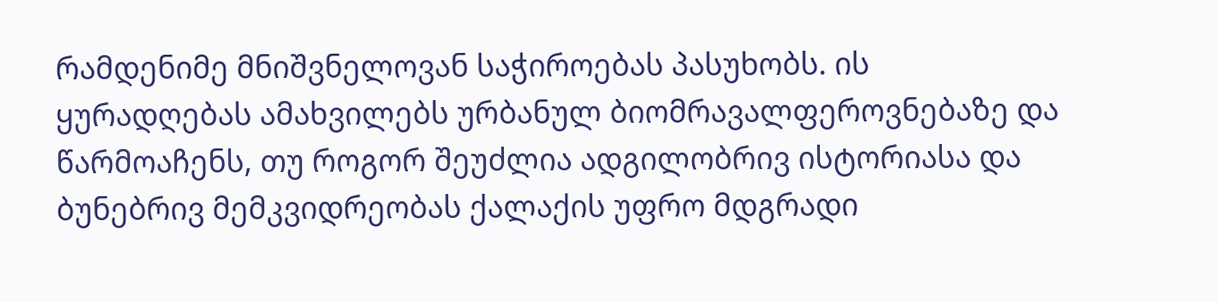რამდენიმე მნიშვნელოვან საჭიროებას პასუხობს. ის  ყურადღებას ამახვილებს ურბანულ ბიომრავალფეროვნებაზე და წარმოაჩენს, თუ როგორ შეუძლია ადგილობრივ ისტორიასა და ბუნებრივ მემკვიდრეობას ქალაქის უფრო მდგრადი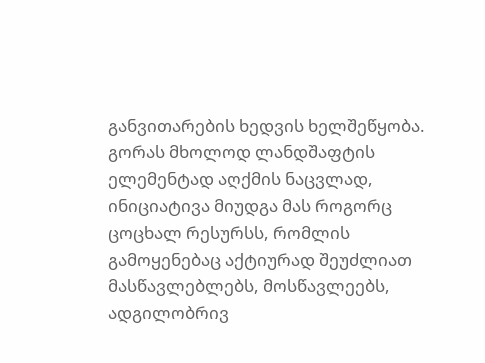განვითარების ხედვის ხელშეწყობა. გორას მხოლოდ ლანდშაფტის ელემენტად აღქმის ნაცვლად, ინიციატივა მიუდგა მას როგორც ცოცხალ რესურსს, რომლის გამოყენებაც აქტიურად შეუძლიათ მასწავლებლებს, მოსწავლეებს, ადგილობრივ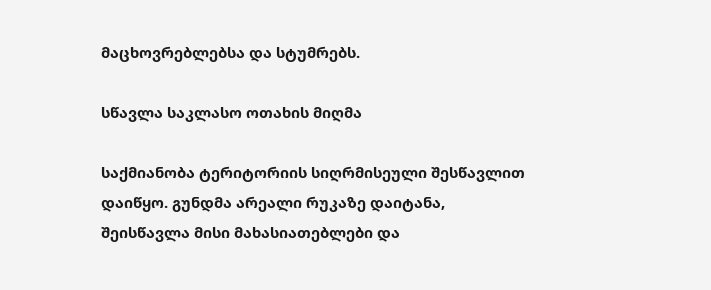მაცხოვრებლებსა და სტუმრებს.

სწავლა საკლასო ოთახის მიღმა

საქმიანობა ტერიტორიის სიღრმისეული შესწავლით დაიწყო. გუნდმა არეალი რუკაზე დაიტანა, შეისწავლა მისი მახასიათებლები და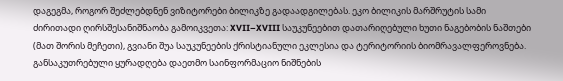დაგეგმა, როგორ შეძლებდნენ ვიზიტორები ბილიკზე გადაადგილებას. ეკო ბილიკის მარშრუტის სამი ძირითადი ღირსშესანიშნაობა გამოიკვეთა: XVII–XVIII საუკუნეებით დათარიღებული ხუთი ნაგებობის ნაშთები (მათ შორის მეჩეთი), გვიანი შუა საუკუნეების ქრისტიანული ეკლესია და ტერიტორიის ბიომრავალფეროვნება. განსაკუთრებული ყურადღება დაეთმო საინფორმაციო ნიშნების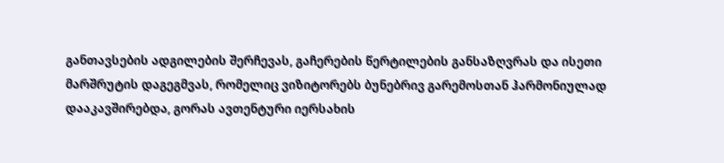განთავსების ადგილების შერჩევას, გაჩერების წერტილების განსაზღვრას და ისეთი მარშრუტის დაგეგმვას, რომელიც ვიზიტორებს ბუნებრივ გარემოსთან ჰარმონიულად დააკავშირებდა, გორას ავთენტური იერსახის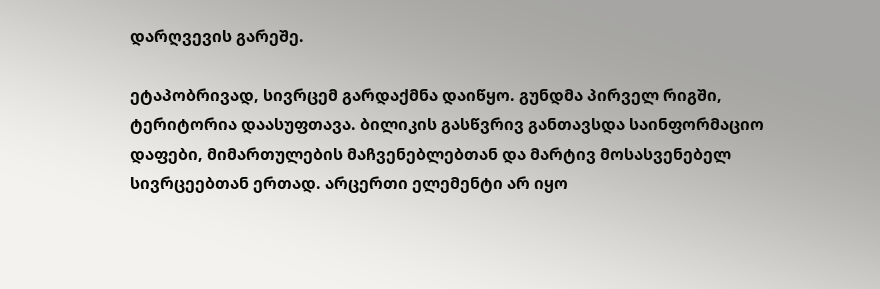დარღვევის გარეშე.

ეტაპობრივად, სივრცემ გარდაქმნა დაიწყო. გუნდმა პირველ რიგში, ტერიტორია დაასუფთავა. ბილიკის გასწვრივ განთავსდა საინფორმაციო  დაფები, მიმართულების მაჩვენებლებთან და მარტივ მოსასვენებელ სივრცეებთან ერთად. არცერთი ელემენტი არ იყო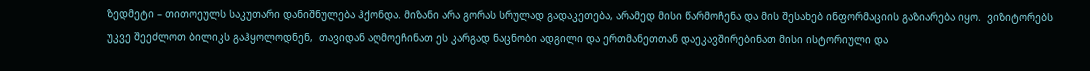ზედმეტი – თითოეულს საკუთარი დანიშნულება ჰქონდა. მიზანი არა გორას სრულად გადაკეთება, არამედ მისი წარმოჩენა და მის შესახებ ინფორმაციის გაზიარება იყო.  ვიზიტორებს უკვე შეეძლოთ ბილიკს გაჰყოლოდნენ,  თავიდან აღმოეჩინათ ეს კარგად ნაცნობი ადგილი და ერთმანეთთან დაეკავშირებინათ მისი ისტორიული და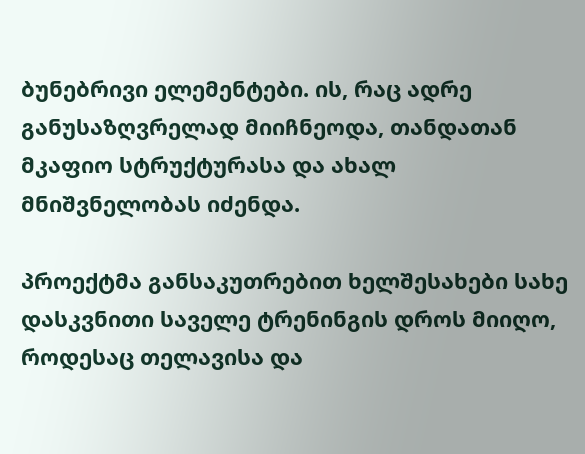ბუნებრივი ელემენტები. ის, რაც ადრე განუსაზღვრელად მიიჩნეოდა, თანდათან მკაფიო სტრუქტურასა და ახალ მნიშვნელობას იძენდა.

პროექტმა განსაკუთრებით ხელშესახები სახე დასკვნითი საველე ტრენინგის დროს მიიღო, როდესაც თელავისა და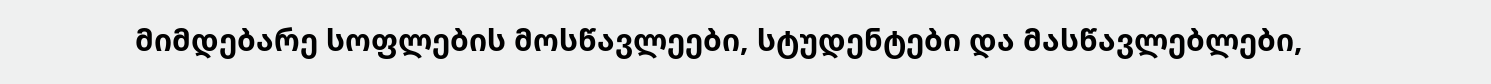მიმდებარე სოფლების მოსწავლეები, სტუდენტები და მასწავლებლები,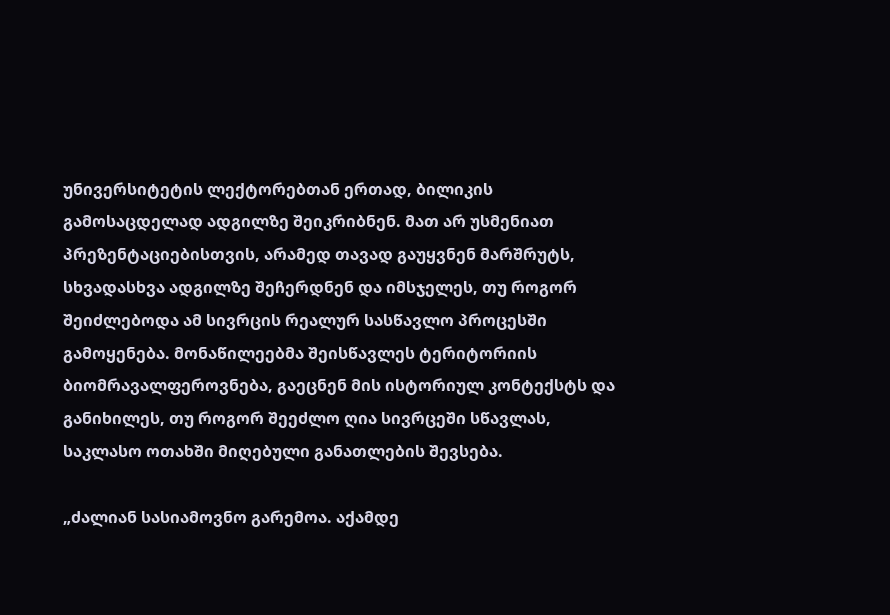უნივერსიტეტის ლექტორებთან ერთად, ბილიკის გამოსაცდელად ადგილზე შეიკრიბნენ. მათ არ უსმენიათ პრეზენტაციებისთვის, არამედ თავად გაუყვნენ მარშრუტს, სხვადასხვა ადგილზე შეჩერდნენ და იმსჯელეს, თუ როგორ შეიძლებოდა ამ სივრცის რეალურ სასწავლო პროცესში გამოყენება. მონაწილეებმა შეისწავლეს ტერიტორიის ბიომრავალფეროვნება, გაეცნენ მის ისტორიულ კონტექსტს და განიხილეს, თუ როგორ შეეძლო ღია სივრცეში სწავლას, საკლასო ოთახში მიღებული განათლების შევსება.

„ძალიან სასიამოვნო გარემოა. აქამდე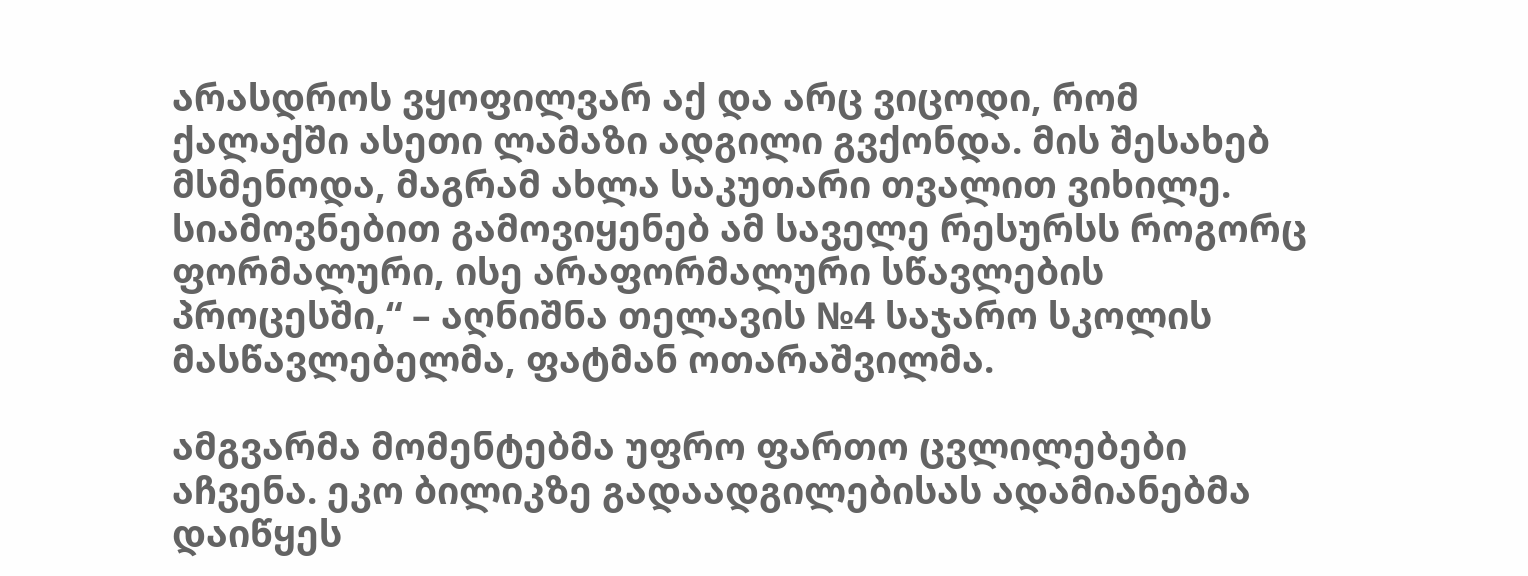არასდროს ვყოფილვარ აქ და არც ვიცოდი, რომ ქალაქში ასეთი ლამაზი ადგილი გვქონდა. მის შესახებ მსმენოდა, მაგრამ ახლა საკუთარი თვალით ვიხილე. სიამოვნებით გამოვიყენებ ამ საველე რესურსს როგორც ფორმალური, ისე არაფორმალური სწავლების პროცესში,“ – აღნიშნა თელავის №4 საჯარო სკოლის მასწავლებელმა, ფატმან ოთარაშვილმა.

ამგვარმა მომენტებმა უფრო ფართო ცვლილებები აჩვენა. ეკო ბილიკზე გადაადგილებისას ადამიანებმა დაიწყეს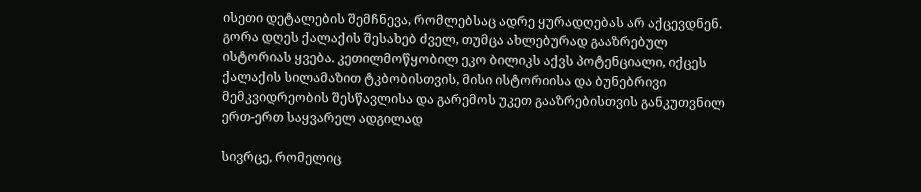ისეთი დეტალების შემჩნევა, რომლებსაც ადრე ყურადღებას არ აქცევდნენ. გორა დღეს ქალაქის შესახებ ძველ, თუმცა ახლებურად გააზრებულ ისტორიას ყვება. კეთილმოწყობილ ეკო ბილიკს აქვს პოტენციალი, იქცეს ქალაქის სილამაზით ტკბობისთვის, მისი ისტორიისა და ბუნებრივი მემკვიდრეობის შესწავლისა და გარემოს უკეთ გააზრებისთვის განკუთვნილ ერთ-ერთ საყვარელ ადგილად

სივრცე, რომელიც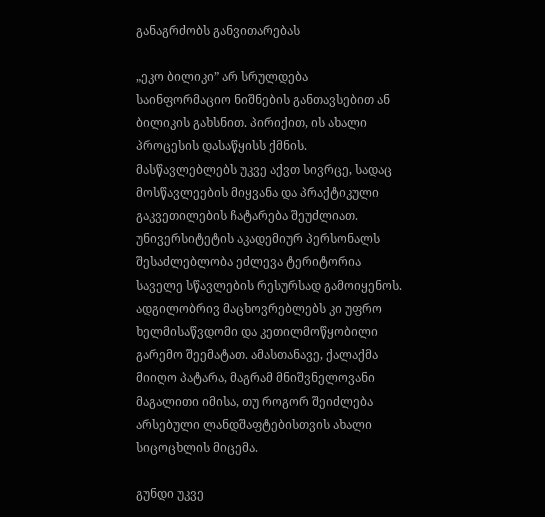განაგრძობს განვითარებას

„ეკო ბილიკი” არ სრულდება საინფორმაციო ნიშნების განთავსებით ან ბილიკის გახსნით. პირიქით, ის ახალი პროცესის დასაწყისს ქმნის. მასწავლებლებს უკვე აქვთ სივრცე, სადაც მოსწავლეების მიყვანა და პრაქტიკული გაკვეთილების ჩატარება შეუძლიათ. უნივერსიტეტის აკადემიურ პერსონალს შესაძლებლობა ეძლევა ტერიტორია საველე სწავლების რესურსად გამოიყენოს. ადგილობრივ მაცხოვრებლებს კი უფრო ხელმისაწვდომი და კეთილმოწყობილი გარემო შეემატათ. ამასთანავე, ქალაქმა მიიღო პატარა, მაგრამ მნიშვნელოვანი მაგალითი იმისა, თუ როგორ შეიძლება არსებული ლანდშაფტებისთვის ახალი სიცოცხლის მიცემა.

გუნდი უკვე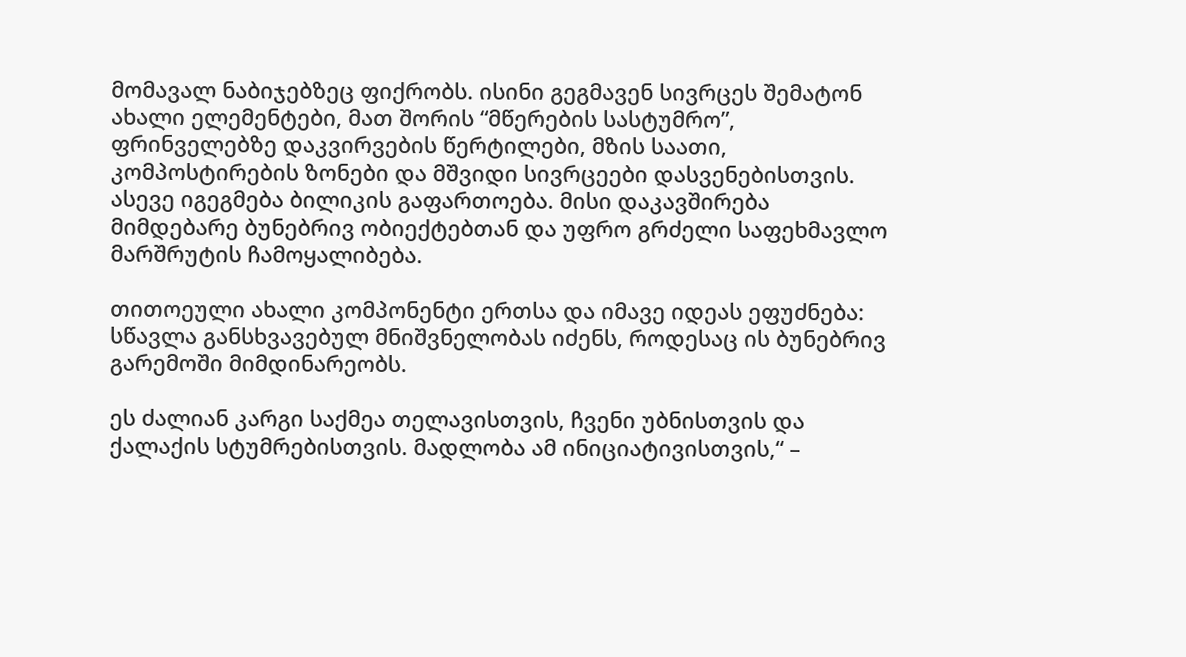მომავალ ნაბიჯებზეც ფიქრობს. ისინი გეგმავენ სივრცეს შემატონ ახალი ელემენტები, მათ შორის “მწერების სასტუმრო”, ფრინველებზე დაკვირვების წერტილები, მზის საათი, კომპოსტირების ზონები და მშვიდი სივრცეები დასვენებისთვის. ასევე იგეგმება ბილიკის გაფართოება. მისი დაკავშირება მიმდებარე ბუნებრივ ობიექტებთან და უფრო გრძელი საფეხმავლო მარშრუტის ჩამოყალიბება.

თითოეული ახალი კომპონენტი ერთსა და იმავე იდეას ეფუძნება: სწავლა განსხვავებულ მნიშვნელობას იძენს, როდესაც ის ბუნებრივ გარემოში მიმდინარეობს.

ეს ძალიან კარგი საქმეა თელავისთვის, ჩვენი უბნისთვის და ქალაქის სტუმრებისთვის. მადლობა ამ ინიციატივისთვის,“ –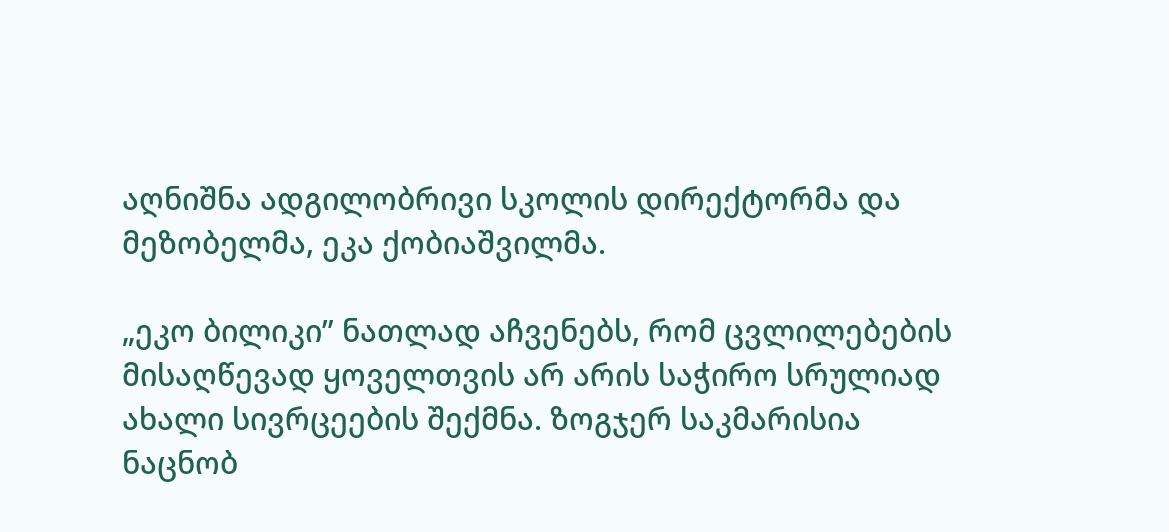აღნიშნა ადგილობრივი სკოლის დირექტორმა და მეზობელმა, ეკა ქობიაშვილმა.

„ეკო ბილიკი” ნათლად აჩვენებს, რომ ცვლილებების მისაღწევად ყოველთვის არ არის საჭირო სრულიად ახალი სივრცეების შექმნა. ზოგჯერ საკმარისია ნაცნობ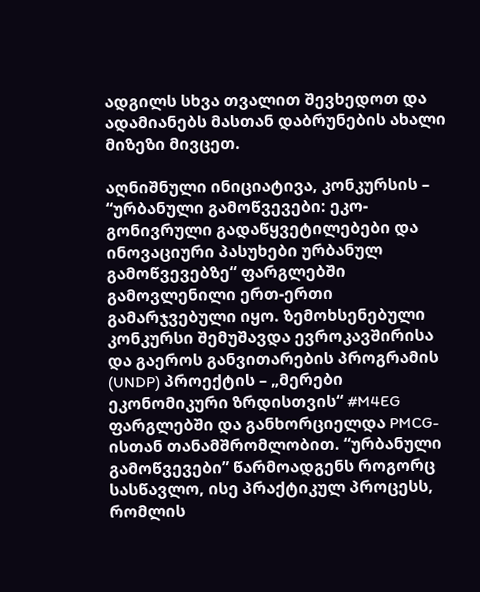ადგილს სხვა თვალით შევხედოთ და ადამიანებს მასთან დაბრუნების ახალი მიზეზი მივცეთ.

აღნიშნული ინიციატივა, კონკურსის – “ურბანული გამოწვევები: ეკო-გონივრული გადაწყვეტილებები და ინოვაციური პასუხები ურბანულ გამოწვევებზე“ ფარგლებში გამოვლენილი ერთ-ერთი გამარჯვებული იყო. ზემოხსენებული კონკურსი შემუშავდა ევროკავშირისა და გაეროს განვითარების პროგრამის (UNDP) პროექტის – „მერები ეკონომიკური ზრდისთვის“ #M4EG ფარგლებში და განხორციელდა PMCG-ისთან თანამშრომლობით. “ურბანული გამოწვევები” წარმოადგენს როგორც სასწავლო, ისე პრაქტიკულ პროცესს, რომლის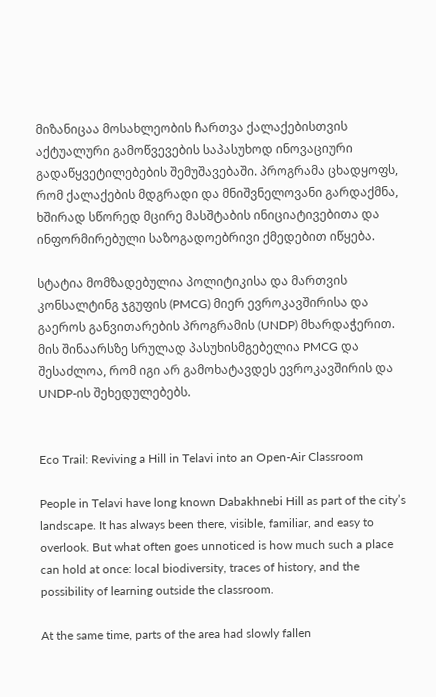მიზანიცაა მოსახლეობის ჩართვა ქალაქებისთვის აქტუალური გამოწვევების საპასუხოდ ინოვაციური გადაწყვეტილებების შემუშავებაში. პროგრამა ცხადყოფს, რომ ქალაქების მდგრადი და მნიშვნელოვანი გარდაქმნა, ხშირად სწორედ მცირე მასშტაბის ინიციატივებითა და ინფორმირებული საზოგადოებრივი ქმედებით იწყება.

სტატია მომზადებულია პოლიტიკისა და მართვის კონსალტინგ ჯგუფის (PMCG) მიერ ევროკავშირისა და გაეროს განვითარების პროგრამის (UNDP) მხარდაჭერით. მის შინაარსზე სრულად პასუხისმგებელია PMCG და შესაძლოა, რომ იგი არ გამოხატავდეს ევროკავშირის და UNDP-ის შეხედულებებს.


Eco Trail: Reviving a Hill in Telavi into an Open-Air Classroom

People in Telavi have long known Dabakhnebi Hill as part of the city’s landscape. It has always been there, visible, familiar, and easy to overlook. But what often goes unnoticed is how much such a place can hold at once: local biodiversity, traces of history, and the possibility of learning outside the classroom.

At the same time, parts of the area had slowly fallen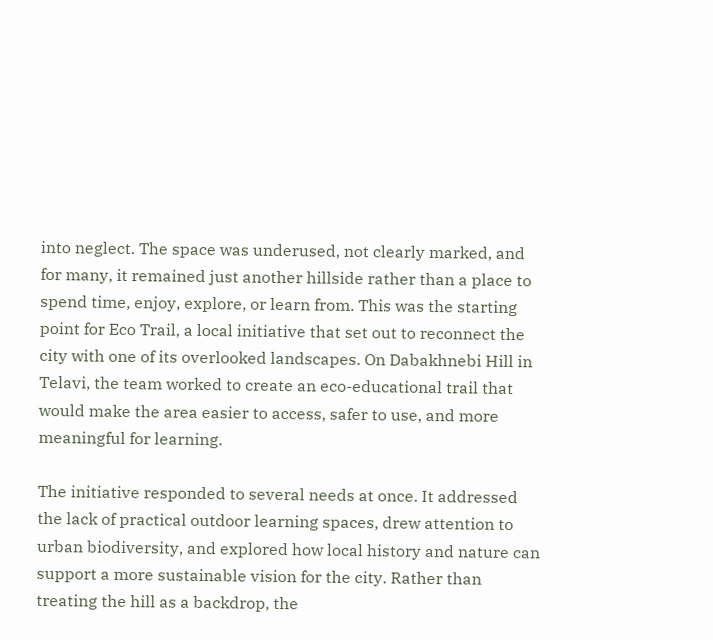into neglect. The space was underused, not clearly marked, and for many, it remained just another hillside rather than a place to spend time, enjoy, explore, or learn from. This was the starting point for Eco Trail, a local initiative that set out to reconnect the city with one of its overlooked landscapes. On Dabakhnebi Hill in Telavi, the team worked to create an eco-educational trail that would make the area easier to access, safer to use, and more meaningful for learning.

The initiative responded to several needs at once. It addressed the lack of practical outdoor learning spaces, drew attention to urban biodiversity, and explored how local history and nature can support a more sustainable vision for the city. Rather than treating the hill as a backdrop, the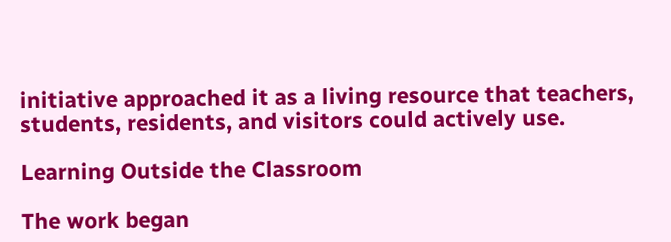initiative approached it as a living resource that teachers, students, residents, and visitors could actively use.

Learning Outside the Classroom

The work began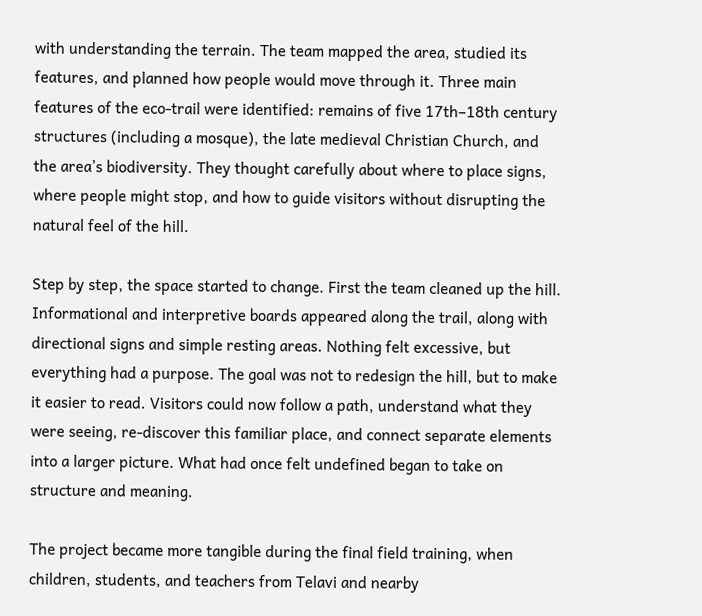with understanding the terrain. The team mapped the area, studied its features, and planned how people would move through it. Three main features of the eco-trail were identified: remains of five 17th–18th century structures (including a mosque), the late medieval Christian Church, and the area’s biodiversity. They thought carefully about where to place signs, where people might stop, and how to guide visitors without disrupting the natural feel of the hill.

Step by step, the space started to change. First the team cleaned up the hill. Informational and interpretive boards appeared along the trail, along with directional signs and simple resting areas. Nothing felt excessive, but everything had a purpose. The goal was not to redesign the hill, but to make it easier to read. Visitors could now follow a path, understand what they were seeing, re-discover this familiar place, and connect separate elements into a larger picture. What had once felt undefined began to take on structure and meaning.

The project became more tangible during the final field training, when children, students, and teachers from Telavi and nearby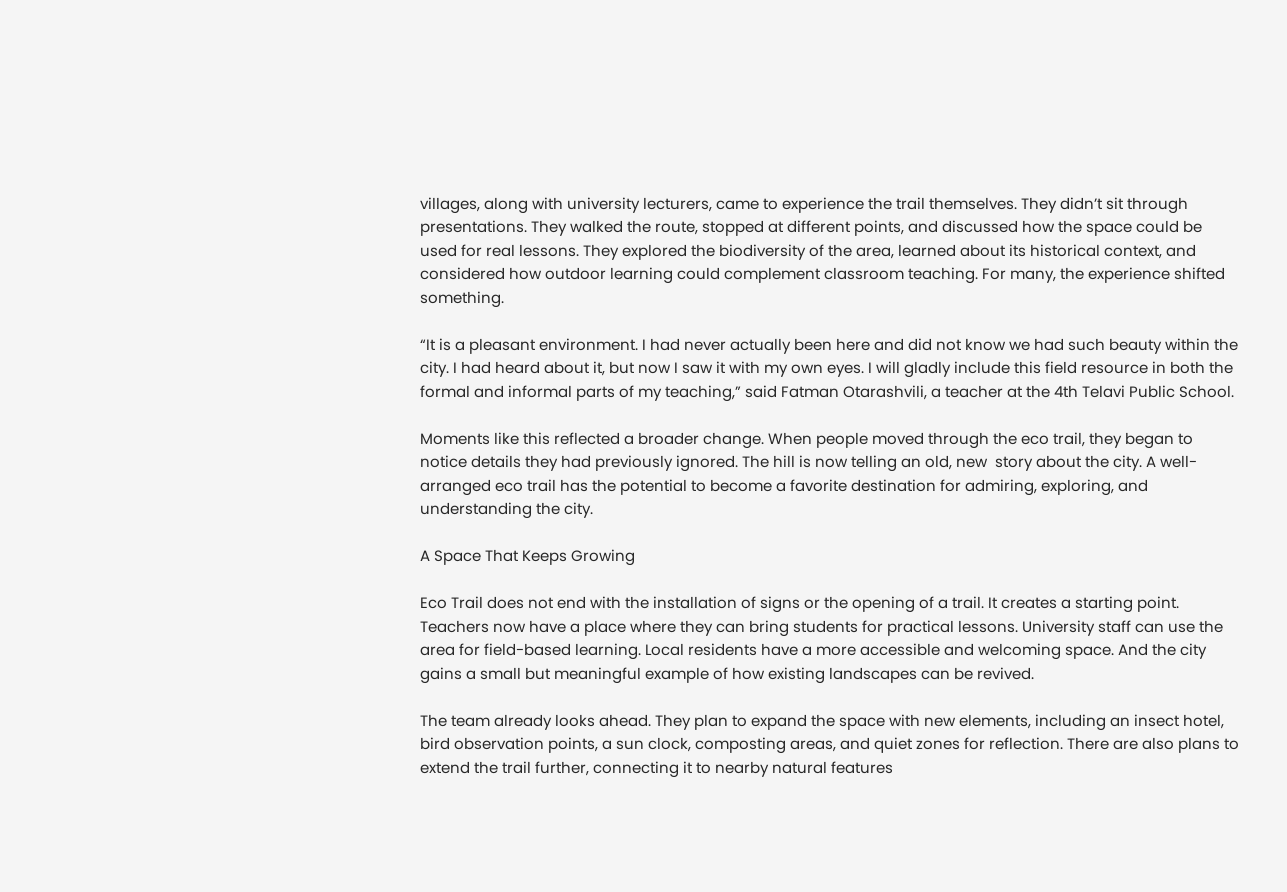villages, along with university lecturers, came to experience the trail themselves. They didn’t sit through presentations. They walked the route, stopped at different points, and discussed how the space could be used for real lessons. They explored the biodiversity of the area, learned about its historical context, and considered how outdoor learning could complement classroom teaching. For many, the experience shifted something.

“It is a pleasant environment. I had never actually been here and did not know we had such beauty within the city. I had heard about it, but now I saw it with my own eyes. I will gladly include this field resource in both the formal and informal parts of my teaching,” said Fatman Otarashvili, a teacher at the 4th Telavi Public School.

Moments like this reflected a broader change. When people moved through the eco trail, they began to notice details they had previously ignored. The hill is now telling an old, new  story about the city. A well-arranged eco trail has the potential to become a favorite destination for admiring, exploring, and understanding the city.

A Space That Keeps Growing

Eco Trail does not end with the installation of signs or the opening of a trail. It creates a starting point. Teachers now have a place where they can bring students for practical lessons. University staff can use the area for field-based learning. Local residents have a more accessible and welcoming space. And the city gains a small but meaningful example of how existing landscapes can be revived.

The team already looks ahead. They plan to expand the space with new elements, including an insect hotel, bird observation points, a sun clock, composting areas, and quiet zones for reflection. There are also plans to extend the trail further, connecting it to nearby natural features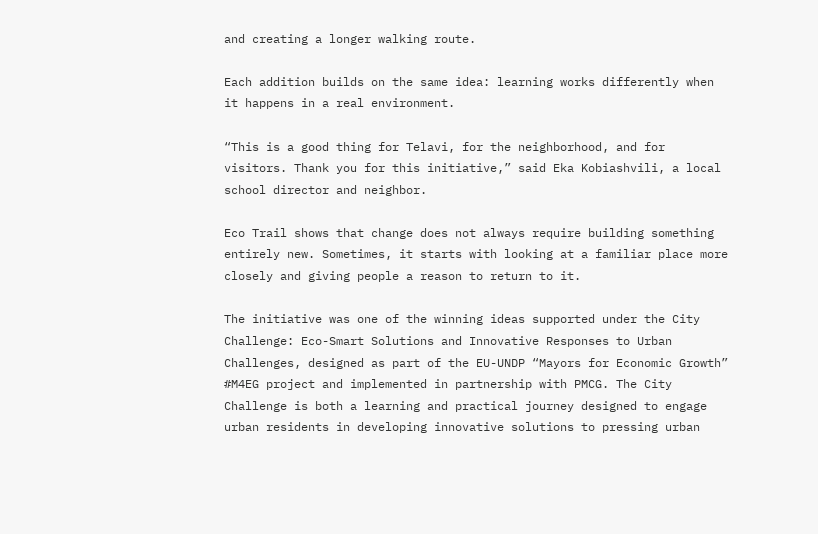and creating a longer walking route.

Each addition builds on the same idea: learning works differently when it happens in a real environment.

“This is a good thing for Telavi, for the neighborhood, and for visitors. Thank you for this initiative,” said Eka Kobiashvili, a local school director and neighbor.

Eco Trail shows that change does not always require building something entirely new. Sometimes, it starts with looking at a familiar place more closely and giving people a reason to return to it.

The initiative was one of the winning ideas supported under the City Challenge: Eco-Smart Solutions and Innovative Responses to Urban Challenges, designed as part of the EU-UNDP “Mayors for Economic Growth” #M4EG project and implemented in partnership with PMCG. The City Challenge is both a learning and practical journey designed to engage urban residents in developing innovative solutions to pressing urban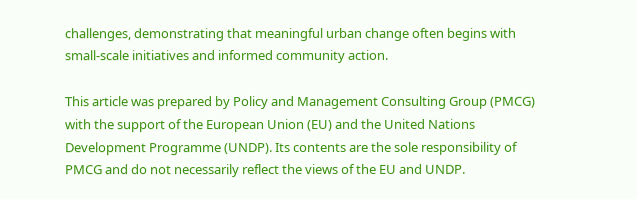challenges, demonstrating that meaningful urban change often begins with small-scale initiatives and informed community action.

This article was prepared by Policy and Management Consulting Group (PMCG) with the support of the European Union (EU) and the United Nations Development Programme (UNDP). Its contents are the sole responsibility of PMCG and do not necessarily reflect the views of the EU and UNDP.